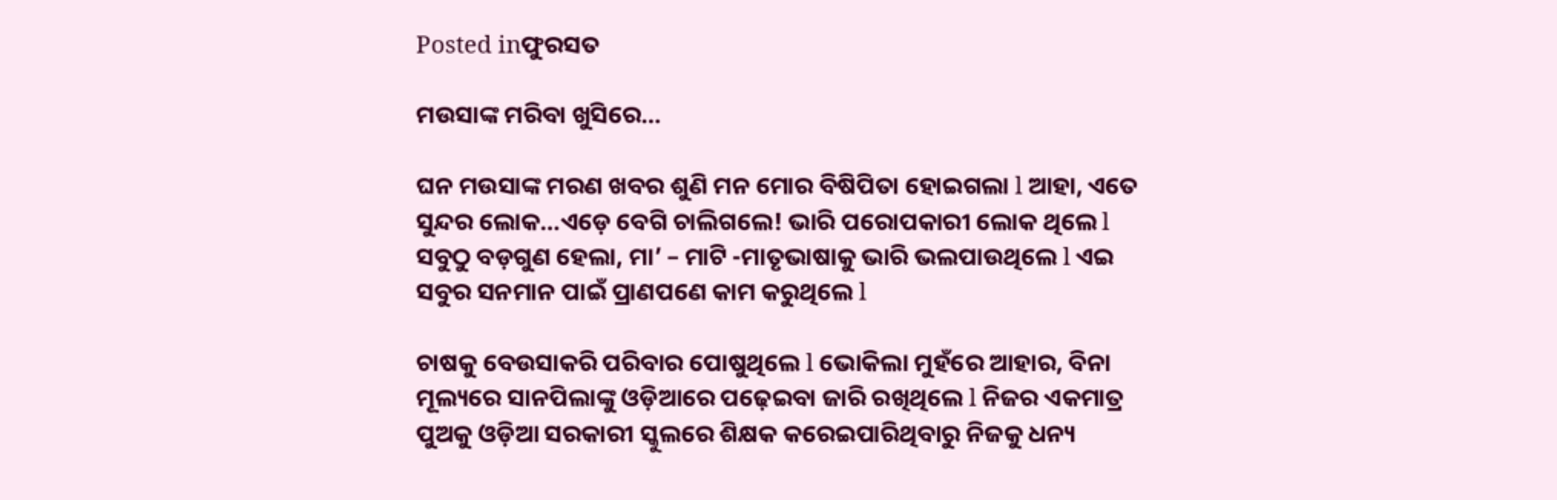Posted inଫୁରସତ

ମଉସାଙ୍କ ମରିବା ଖୁସିରେ…

ଘନ ମଉସାଙ୍କ ମରଣ ଖବର ଶୁଣି ମନ ମୋର ବିଷିପିତା ହୋଇଗଲା l ଆହା, ଏତେ ସୁନ୍ଦର ଲୋକ…ଏଡ଼େ ବେଗି ଚାଲିଗଲେ! ଭାରି ପରୋପକାରୀ ଲୋକ ଥିଲେ l ସବୁଠୁ ବଡ଼ଗୁଣ ହେଲା, ମା’ – ମାଟି -ମାତୃଭାଷାକୁ ଭାରି ଭଲପାଉଥିଲେ l ଏଇ ସବୁର ସନମାନ ପାଇଁ ପ୍ରାଣପଣେ କାମ କରୁଥିଲେ l

ଚାଷକୁ ବେଉସାକରି ପରିବାର ପୋଷୁଥିଲେ l ଭୋକିଲା ମୁହଁରେ ଆହାର, ବିନା ମୂଲ୍ୟରେ ସାନପିଲାଙ୍କୁ ଓଡ଼ିଆରେ ପଢ଼େଇବା ଜାରି ରଖିଥିଲେ l ନିଜର ଏକମାତ୍ର ପୁଅକୁ ଓଡ଼ିଆ ସରକାରୀ ସ୍କୁଲରେ ଶିକ୍ଷକ କରେଇପାରିଥିବାରୁ ନିଜକୁ ଧନ୍ୟ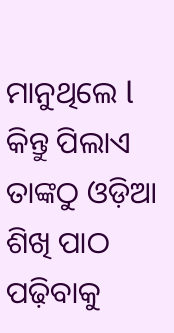ମାନୁଥିଲେ l କିନ୍ତୁ ପିଲାଏ ତାଙ୍କଠୁ ଓଡ଼ିଆ ଶିଖି ପାଠ ପଢ଼ିବାକୁ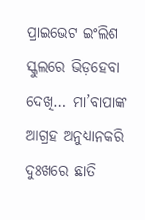ପ୍ରାଇଭେଟ ଇଂଲିଶ ସ୍କୁଲରେ ଭିଡ଼ହେବା ଦେଖି… ମା’ବାପାଙ୍କ ଆଗ୍ରହ ଅନୁଧ୍ୟାନକରି ଦୁଃଖରେ ଛାତି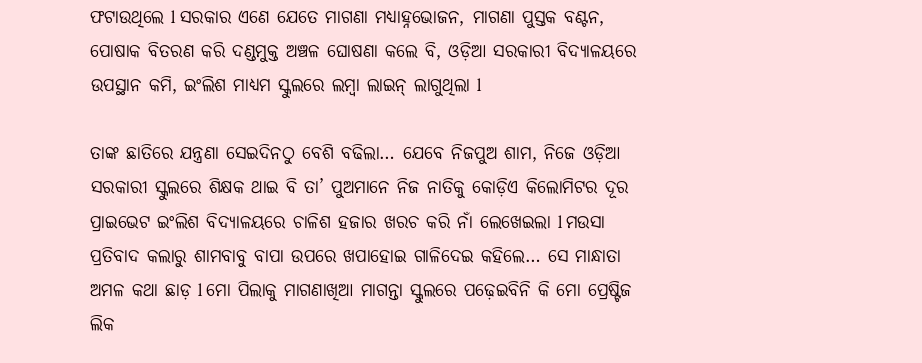ଫଟାଉଥିଲେ l ସରକାର ଏଣେ ଯେତେ ମାଗଣା ମଧ୍ୟାହ୍ନଭୋଜନ, ମାଗଣା ପୁସ୍ତକ ବଣ୍ଟନ, ପୋଷାକ ବିତରଣ କରି ଦଣ୍ଡମୁକ୍ତ ଅଞ୍ଚଳ ଘୋଷଣା କଲେ ବି, ଓଡ଼ିଆ ସରକାରୀ ବିଦ୍ୟାଳୟରେ ଉପସ୍ଥାନ କମି, ଇଂଲିଶ ମାଧ୍ୟମ ସ୍କୁଲରେ ଲମ୍ବା ଲାଇନ୍‌ ଲାଗୁଥିଲା l

ତାଙ୍କ ଛାତିରେ ଯନ୍ତ୍ରଣା ସେଇଦିନଠୁ ବେଶି ବଢିଲା… ଯେବେ ନିଜପୁଅ ଶାମ, ନିଜେ ଓଡ଼ିଆ ସରକାରୀ ସ୍କୁଲରେ ଶିକ୍ଷକ ଥାଇ ବି ତା’ ପୁଅମାନେ ନିଜ ନାତିକୁ କୋଡ଼ିଏ କିଲୋମିଟର ଦୂର ପ୍ରାଇଭେଟ ଇଂଲିଶ ବିଦ୍ୟାଳୟରେ ଚାଳିଶ ହଜାର ଖରଚ କରି ନାଁ ଲେଖେଇଲା l ମଉସା ପ୍ରତିବାଦ କଲାରୁ ଶାମବାବୁ ବାପା ଉପରେ ଖପାହୋଇ ଗାଳିଦେଇ କହିଲେ… ସେ ମାନ୍ଧାତା ଅମଳ କଥା ଛାଡ଼ l ମୋ ପିଲାକୁ ମାଗଣାଖିଆ ମାଗନ୍ତା ସ୍କୁଲରେ ପଢ଼େଇବିନି କି ମୋ ପ୍ରେଷ୍ଟିଜ ଲିକ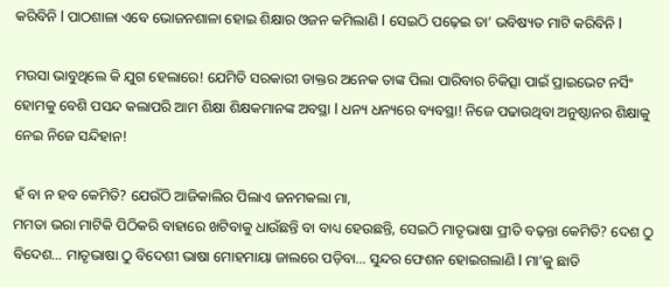କରିବିନି l ପାଠଶାଳା ଏବେ ଭୋଜନଶାଳା ହୋଇ ଶିକ୍ଷାର ଓଜନ କମିଲାଣି l ସେଇଠି ପଢ଼େଇ ତା’ ଭବିଷ୍ୟତ ମାଟି କରିବିନି l

ମଉସା ଭାବୁଥିଲେ କି ଯୁଗ ହେଲାରେ! ଯେମିତି ସରକାରୀ ଡାକ୍ତର ଅନେକ ତାଙ୍କ ପିଲା ପାରିବାର ଚିକିତ୍ସା ପାଇଁ ପ୍ରାଇଭେଟ ନର୍ସିଂ ହୋମକୁ ବେଶି ପସନ୍ଦ କଲାପରି ଆମ ଶିକ୍ଷା ଶିକ୍ଷକମାନଙ୍କ ଅବସ୍ଥା l ଧନ୍ୟ ଧନ୍ୟରେ ବ୍ୟବସ୍ଥା! ନିଜେ ପଢାଉଥିବା ଅନୁଷ୍ଠାନର ଶିକ୍ଷାକୁ ନେଇ ନିଜେ ସନ୍ଦିହାନ!

ହଁ ବା ନ ହବ କେମିତି? ଯେଉଁଠି ଆଜିକାଲିର ପିଲାଏ ଜନମକଲା ମା,
ମମତା ଭରା ମାଟିକି ପିଠିକରି ବାହାରେ ଖଟିବାକୁ ଧାଉଁଛନ୍ତି ବା ବାଧ୍ୟ ହେଉଛନ୍ତି, ସେଇଠି ମାତୃଭାଷା ପ୍ରୀତି ବଢ଼ନ୍ତା କେମିତି? ଦେଶ ଠୁ ବିଦେଶ… ମାତୃଭାଷା ଠୁ ବିଦେଶୀ ଭାଷା ମୋହମାୟା ଜାଲରେ ପଡ଼ିବା… ସୁନ୍ଦର ଫେଶନ ହୋଇଗଲାଣି l ମା’କୁ ଛାଡି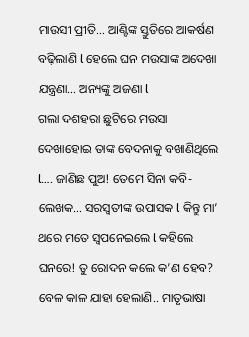ମାଉସୀ ପ୍ରୀତି… ଆଣ୍ଟିଙ୍କ ସ୍ତୁତିରେ ଆକର୍ଷଣ ବଢ଼ିଲାଣି l ହେଲେ ଘନ ମଉସାଙ୍କ ଅଦେଖା ଯନ୍ତ୍ରଣା… ଅନ୍ୟଙ୍କୁ ଅଜଣା l
ଗଲା ଦଶହରା ଛୁଟିରେ ମଉସା ଦେଖାହୋଇ ତାଙ୍କ ବେଦନାକୁ ବଖାଣିଥିଲେ l…. ଜାଣିଛ ପୁଅ! ତେମେ ସିନା କବି-ଲେଖକ… ସରସ୍ବତୀଙ୍କ ଉପାସକ l କିନ୍ତୁ ମା’ ଥରେ ମତେ ସ୍ବପନେଇଲେ l କହିଲେ ଘନରେ! ତୁ ରୋଦନ କଲେ କ’ଣ ହେବ? ବେଳ କାଳ ଯାହା ହେଲାଣି.. ମାତୃଭାଷା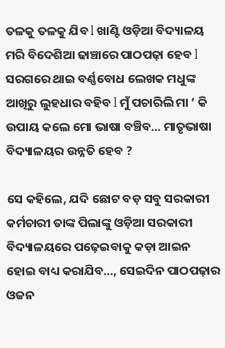ତଳକୁ ତଳକୁ ଯିବ l ଖାଣ୍ଟି ଓଡ଼ିଆ ବିଦ୍ୟାଳୟ ମରି ବିଦେଶିଆ ଢାଞ୍ଚାରେ ପାଠପଢ଼ା ହେବ l ସରଗରେ ଥାଇ ବର୍ଣ୍ଣବୋଧ ଲେଖକ ମଧୁଙ୍କ ଆଖିରୁ ଲୁହଧାର ବହିବ l ମୁଁ ପଚାରିଲି ମା ’ କି ଉପାୟ କଲେ ମୋ ଭାଷା ବଞ୍ଚିବ… ମାତୃଭାଷା ବିଦ୍ୟାଳୟର ଉନ୍ନତି ହେବ ?

ସେ କହିଲେ, ଯଦି ଛୋଟ ବଡ଼ ସବୁ ସରକାରୀ କର୍ମଚାରୀ ତାଙ୍କ ପିଲାଙ୍କୁ ଓଡ଼ିଆ ସରକାରୀ ବିଦ୍ୟାଳୟରେ ପଢ଼େଇବାକୁ କଡ଼ା ଆଇନ ହୋଇ ବାଧ୍ୟ କରାଯିବ…, ସେଇଦିନ ପାଠପଢ଼ାର ଓଜନ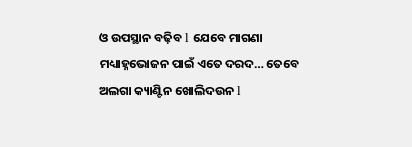ଓ ଉପସ୍ଥାନ ବଢ଼ିବ l ଯେବେ ମାଗଣା ମଧ୍ୟାହ୍ନଭୋଜନ ପାଇଁ ଏତେ ଦରଦ… ତେବେ ଅଲଗା କ୍ୟାଣ୍ଟିନ ଖୋଲିଦଉନ l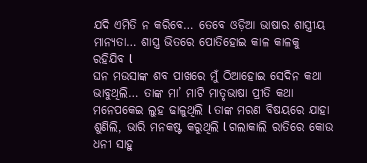ଯଦି ଏମିତି ନ କରିବେ… ତେବେ ଓଡ଼ିଆ ଭାଷାର ଶାସ୍ତ୍ରୀୟ ମାନ୍ୟତା… ଶାସ୍ତ୍ର ଭିତରେ ପୋତିହୋଇ କାଳ କାଳକୁ ରହିଯିବ l
ଘନ ମଉସାଙ୍କ ଶବ ପାଖରେ ମୁଁ ଠିଆହୋଇ ସେଦିନ କଥା ଭାବୁଥିଲି… ତାଙ୍କ ମା’ ମାଟି ମାତୃଭାଷା ପ୍ରୀତି କଥା ମନେପକେଇ ଲୁହ ଢାଳୁଥିଲି l ତାଙ୍କ ମରଣ ବିଷୟରେ ଯାହା ଶୁଣିଲି, ଭାରି ମନକଷ୍ଟ କରୁଥିଲି l ଗଲାକାଲି ରାତିରେ କୋଉ ଧନୀ ସାହୁ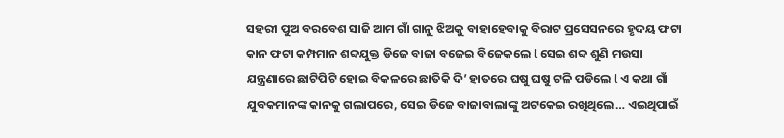ସହରୀ ପୁଅ ବରବେଶ ସାଜି ଆମ ଗାଁ ଗାନୁ ଝିଅକୁ ବାହାହେବାକୁ ବିରାଟ ପ୍ରସେସନରେ ହୃଦୟ ଫଟା କାନ ଫଟା କମ୍ପମାନ ଶବ୍ଦଯୁକ୍ତ ଡିଜେ ବାଜା ବଜେଇ ବିଜେକଲେ l ସେଇ ଶବ୍ଦ ଶୁଣି ମଉସା ଯନ୍ତ୍ରଣାରେ ଛାଟିପିଟି ହୋଇ ବିକଳରେ ଛାତିକି ଦି’ ହାତରେ ଘଷୁ ଘଷୁ ଟଳି ପଡିଲେ l ଏ କଥା ଗାଁ ଯୁବକମାନଙ୍କ କାନକୁ ଗଲାପରେ, ସେଇ ଡିଜେ ବାଜାବାଲାଙ୍କୁ ଅଟକେଇ ରଖିଥିଲେ… ଏଇଥିପାଇଁ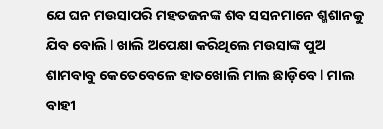ଯେ ଘନ ମଉସାପରି ମହତଜନଙ୍କ ଶବ ସସନମାନେ ଶ୍ମଶାନକୁ ଯିବ ବୋଲି l ଖାଲି ଅପେକ୍ଷା କରିଥିଲେ ମଉସାଙ୍କ ପୁଅ ଶାମବାବୁ କେତେବେଳେ ହାତଖୋଲି ମାଲ ଛାଡ଼ିବେ l ମାଲ ବାହୀ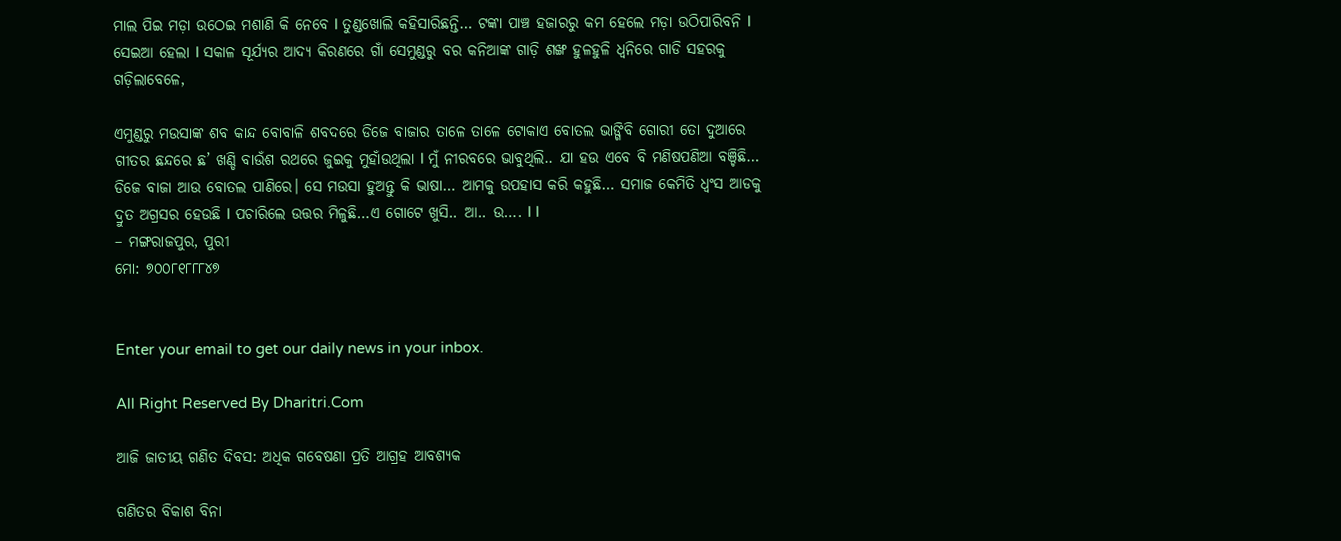ମାଲ ପିଇ ମଡ଼ା ଉଠେଇ ମଶାଣି କି ନେବେ l ତୁଣ୍ଡଖୋଲି କହିସାରିଛନ୍ତି… ଟଙ୍କା ପାଞ୍ଚ ହଜାରରୁ କମ ହେଲେ ମଡ଼ା ଉଠିପାରିବନି l
ସେଇଆ ହେଲା l ସକାଳ ସୂର୍ଯ୍ୟର ଆଦ୍ୟ କିରଣରେ ଗାଁ ସେମୁଣ୍ଡରୁ ବର କନିଆଙ୍କ ଗାଡ଼ି ଶଙ୍ଖ ହୁଳହୁଳି ଧ୍ୱନିରେ ଗାଡି ସହରକୁ ଗଡ଼ିଲାବେଳେ,

ଏମୁଣ୍ଡରୁ ମଉସାଙ୍କ ଶବ କାନ୍ଦ ବୋବାଳି ଶବଦରେ ଡିଜେ ବାଜାର ତାଳେ ତାଳେ ଟୋକାଏ ବୋତଲ ଭାଙ୍ଗିବି ଗୋରୀ ତୋ ଦୁଆରେ ଗୀତର ଛନ୍ଦରେ ଛ’ ଖଣ୍ଡି ବାଉଁଶ ରଥରେ ଜୁଇକୁ ମୁହାଁଉଥିଲା l ମୁଁ ନୀରବରେ ଭାବୁଥିଲି.. ଯା ହଉ ଏବେ ବି ମଣିଷପଣିଆ ବଞ୍ଚିଛି… ଡିଜେ ବାଜା ଆଉ ବୋତଲ ପାଣିରେ। ସେ ମଉସା ହୁଅନ୍ତୁ କି ଭାଷା… ଆମକୁ ଉପହାସ କରି କହୁଛି… ସମାଜ କେମିତି ଧ୍ବଂସ ଆଡକୁ ଦ୍ରୁତ ଅଗ୍ରସର ହେଉଛି l ପଚାରିଲେ ଉତ୍ତର ମିଳୁଛି…ଏ ଗୋଟେ ଖୁସି.. ଆ.. ଉ…. l l
– ମଙ୍ଗରାଜପୁର, ପୁରୀ
ମୋ: ୭୦୦୮୧୮୮୮୪୭


Enter your email to get our daily news in your inbox.

All Right Reserved By Dharitri.Com

ଆଜି ଜାତୀୟ ଗଣିତ ଦିବସ: ଅଧିକ ଗବେଷଣା ପ୍ରତି ଆଗ୍ରହ ଆବଶ୍ୟକ

ଗଣିତର ବିକାଶ ବିନା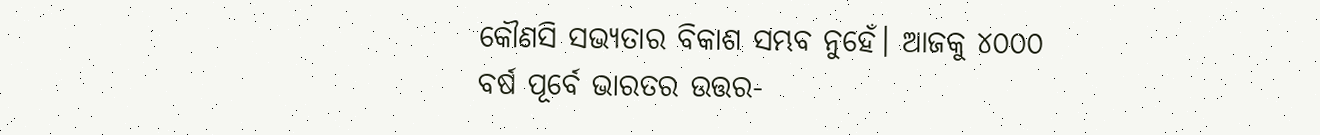କୌଣସି ସଭ୍ୟତାର ବିକାଶ ସମ୍ଭବ ନୁହେଁ। ଆଜକୁ ୪୦୦୦ ବର୍ଷ ପୂର୍ବେ ଭାରତର ଉତ୍ତର-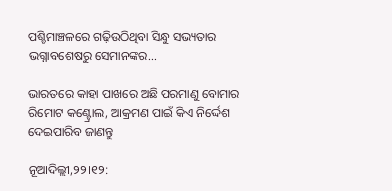ପଶ୍ଚିମାଞ୍ଚଳରେ ଗଢ଼ିଉଠିଥିବା ସିନ୍ଧୁ ସଭ୍ୟତାର ଭଗ୍ନାବଶେଷରୁ ସେମାନଙ୍କର...

ଭାରତରେ କାହା ପାଖରେ ଅଛି ପରମାଣୁ ବୋମାର ରିମୋଟ କଣ୍ଟ୍ରୋଲ, ଆକ୍ରମଣ ପାଇଁ କିଏ ନିର୍ଦ୍ଦେଶ ଦେଇପାରିବ ଜାଣନ୍ତୁ

ନୂଆଦିଲ୍ଲୀ,୨୨।୧୨: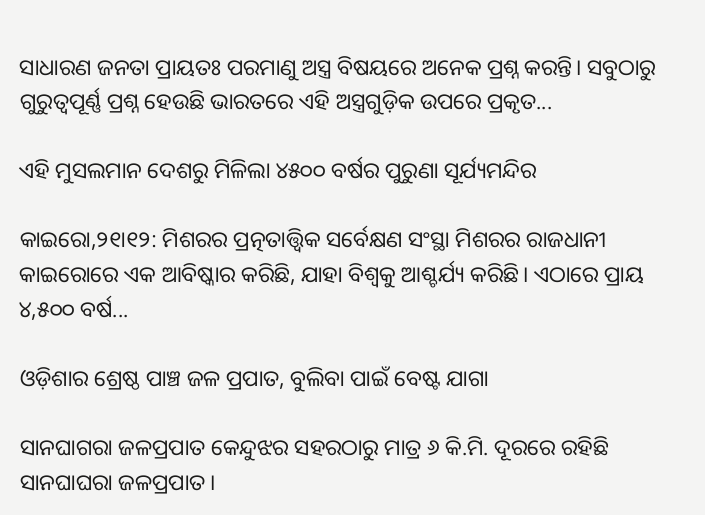ସାଧାରଣ ଜନତା ପ୍ରାୟତଃ ପରମାଣୁ ଅସ୍ତ୍ର ବିଷୟରେ ଅନେକ ପ୍ରଶ୍ନ କରନ୍ତି। ସବୁଠାରୁ ଗୁରୁତ୍ୱପୂର୍ଣ୍ଣ ପ୍ରଶ୍ନ ହେଉଛି ଭାରତରେ ଏହି ଅସ୍ତ୍ରଗୁଡ଼ିକ ଉପରେ ପ୍ରକୃତ...

ଏହି ମୁସଲମାନ ଦେଶରୁ ମିଳିଲା ୪୫୦୦ ବର୍ଷର ପୁରୁଣା ସୂର୍ଯ୍ୟମନ୍ଦିର

କାଇରୋ,୨୧ା୧୨: ମିଶରର ପ୍ରତ୍ନତାତ୍ତ୍ୱିକ ସର୍ବେକ୍ଷଣ ସଂସ୍ଥା ମିଶରର ରାଜଧାନୀ କାଇରୋରେ ଏକ ଆବିଷ୍କାର କରିଛି, ଯାହା ବିଶ୍ୱକୁ ଆଶ୍ଚର୍ଯ୍ୟ କରିଛି। ଏଠାରେ ପ୍ରାୟ ୪,୫୦୦ ବର୍ଷ...

ଓଡ଼ିଶାର ଶ୍ରେଷ୍ଠ ପାଞ୍ଚ ଜଳ ପ୍ରପାତ, ବୁଲିବା ପାଇଁ ବେଷ୍ଟ ଯାଗା

ସାନଘାଗରା ଜଳପ୍ରପାତ କେନ୍ଦୁଝର ସହରଠାରୁ ମାତ୍ର ୬ କି.ମି. ଦୂରରେ ରହିଛି ସାନଘାଘରା ଜଳପ୍ରପାତ।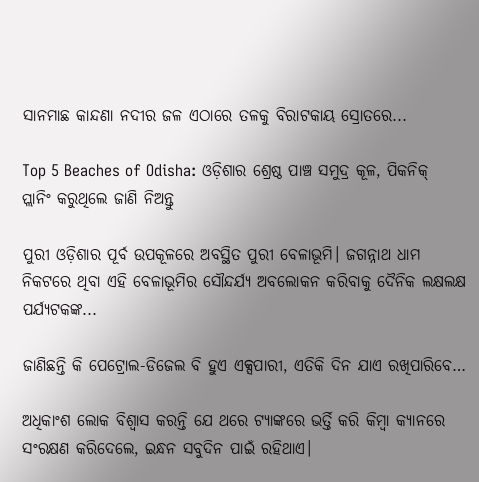ସାନମାଛ କାନ୍ଦଣା ନଦୀର ଜଳ ଏଠାରେ ତଳକୁ ବିରାଟକାୟ ସ୍ରୋତରେ...

Top 5 Beaches of Odisha: ଓଡ଼ିଶାର ଶ୍ରେଷ୍ଠ ପାଞ୍ଚ ସମୁଦ୍ର କୂଳ, ପିକନିକ୍‌ ପ୍ଲାନିଂ କରୁଥିଲେ ଜାଣି ନିଅନ୍ତୁ

ପୁରୀ ଓଡ଼ିଶାର ପୂର୍ବ ଉପକୂଳରେ ଅବସ୍ଥିତ ପୁରୀ ବେଳାଭୂମି। ଜଗନ୍ନାଥ ଧାମ ନିକଟରେ ଥିବା ଏହି ବେଳାଭୂମିର ସୌନ୍ଦର୍ଯ୍ୟ ଅବଲୋକନ କରିବାକୁ ଦୈନିକ ଲକ୍ଷଲକ୍ଷ ପର୍ଯ୍ୟଟକଙ୍କ...

ଜାଣିଛନ୍ତି କି ପେଟ୍ରୋଲ-ଡିଜେଲ ବି ହୁଏ ଏକ୍ସପାରୀ, ଏତିକି ଦିନ ଯାଏ ରଖିପାରିବେ…

ଅଧିକାଂଶ ଲୋକ ବିଶ୍ୱାସ କରନ୍ତି ଯେ ଥରେ ଟ୍ୟାଙ୍କରେ ଭର୍ତ୍ତି କରି କିମ୍ୱା କ୍ୟାନରେ ସଂରକ୍ଷଣ କରିଦେଲେ, ଇନ୍ଧନ ସବୁଦିନ ପାଇଁ ରହିଥାଏ।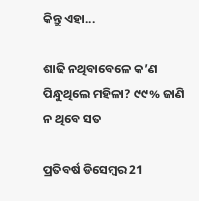କିନ୍ତୁ ଏହା...

ଶାଢି ନଥିବାବେଳେ କ’ଣ ପିନ୍ଧୁଥିଲେ ମହିଳା? ୯୯% ଜାଣି ନ ଥିବେ ସତ

ପ୍ରତିବର୍ଷ ଡିସେମ୍ୱର 21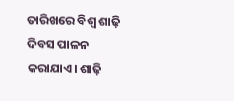ତାରିଖରେ ବିଶ୍ୱ ଶାଢ଼ି ଦିବସ ପାଳନ କରାଯାଏ। ଶାଢ଼ି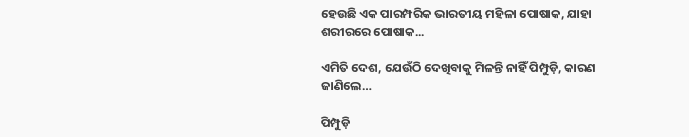ହେଉଛି ଏକ ପାରମ୍ପରିକ ଭାରତୀୟ ମହିଳା ପୋଷାକ, ଯାହା ଶରୀରରେ ପୋଷାକ...

ଏମିତି ଦେଶ, ଯେଉଁଠି ଦେଖିବାକୁ ମିଳନ୍ତି ନାହିଁ ପିମ୍ପୁଡ଼ି, କାରଣ ଜାଣିଲେ…

ପିମ୍ପୁଡ଼ି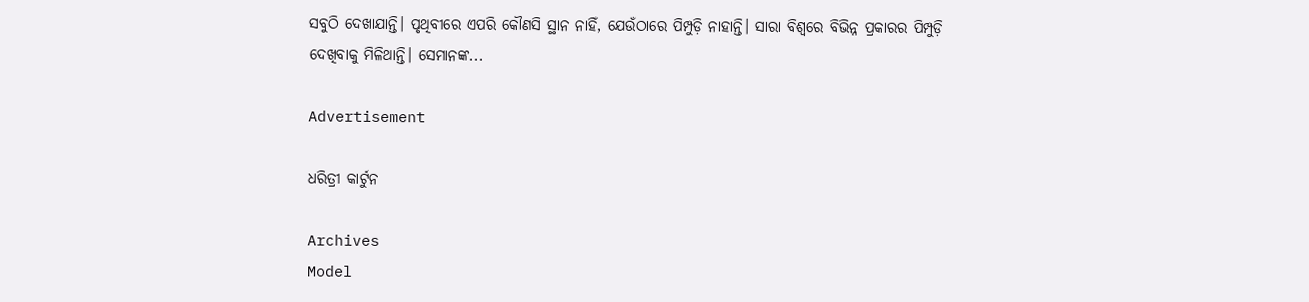ସବୁଠି ଦେଖାଯାନ୍ତି। ପୃଥିବୀରେ ଏପରି କୌଣସି ସ୍ଥାନ ନାହିଁ, ଯେଉଁଠାରେ ପିମ୍ପୁଡ଼ି ନାହାନ୍ତି। ସାରା ବିଶ୍ୱରେ ବିଭିନ୍ନ ପ୍ରକାରର ପିମ୍ପୁଡ଼ି ଦେଖିବାକୁ ମିଳିଥାନ୍ତି। ସେମାନଙ୍କ...

Advertisement

ଧରିତ୍ରୀ କାର୍ଟୁନ

Archives
Model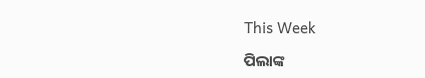This Week

ପିଲାଙ୍କ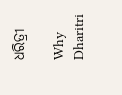ଧରିତ୍ରୀ

Why Dharitri